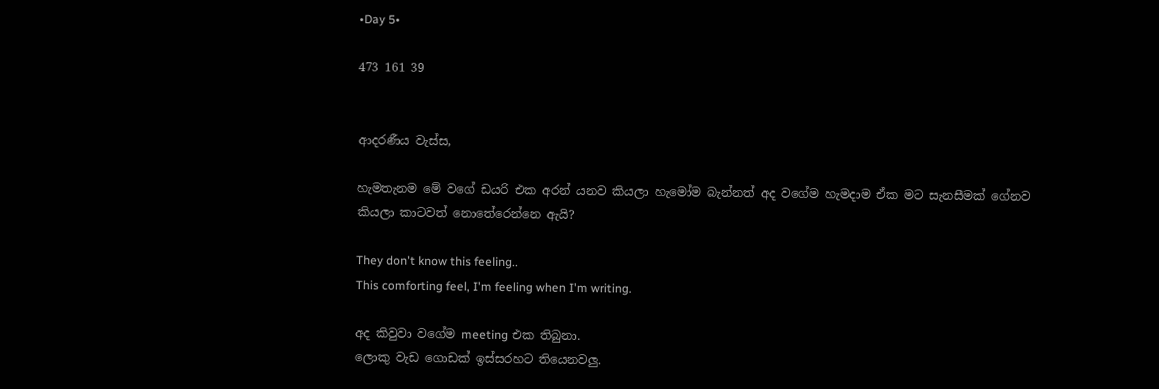•Day 5•

473 161 39


ආදරණීය වැස්ස,

හැමතැනම මේ වගේ ඩයරි එක අරන් යනව කියලා හැමෝම බැන්නත් අද වගේම හැමදාම ඒක මට සැනසීමක් ගේනව කියලා කාටවත් නොතේරෙන්නෙ ඇයි?

They don't know this feeling..
This comforting feel, I'm feeling when I'm writing.

අද කිවුවා වගේම meeting එක තිබුනා.
ලොකු වැඩ ගොඩක් ඉස්සරහට තියෙනවලු.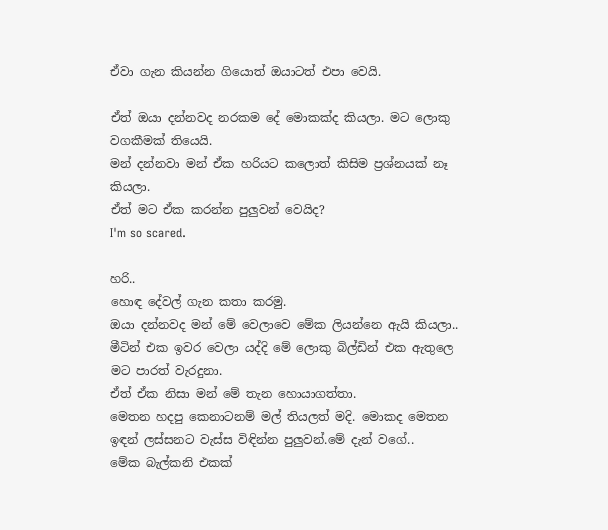ඒවා ගැන කියන්න ගියොත් ඔයාටත් එපා වෙයි.

ඒත් ඔයා දන්නවද නරකම දේ මොකක්ද කියලා. මට ලොකු වගකීමක් තියෙයි.
මන් දන්නවා මන් ඒක හරියට කලොත් කිසිම ප්‍රශ්නයක් නෑ කියලා.
ඒත් මට ඒක කරන්න පුලුවන් වෙයිද?
I'm so scared.

හරි..
හොඳ දේවල් ගැන කතා කරමු.
ඔයා දන්නවද මන් මේ වෙලාවෙ මේක ලියන්නෙ ඇයි කියලා..
මීටින් එක ඉවර වෙලා යද්දි මේ ලොකු බිල්ඩින් එක ඇතුලෙ මට පාරත් වැරදුනා.
ඒත් ඒක නිසා මන් මේ තැන හොයාගත්තා.
මෙතන හදපු කෙනාටනම් මල් තියලත් මදි. මොකද මෙතන ඉඳන් ලස්සනට වැස්ස විඳින්න පුලුවන්.මේ දැන් වගේ..
මේක බැල්කනි එකක්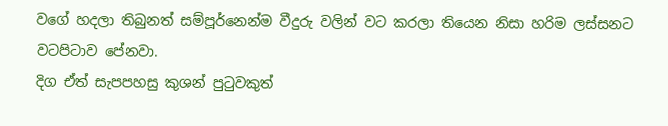වගේ හදලා තිබුනත් සම්පූර්නෙන්ම වීදුරු වලින් වට කරලා තියෙන නිසා හරිම ලස්සනට වටපිටාව පේනවා.
දිග ඒත් සැපපහසු කුශන් පුටුවකුත්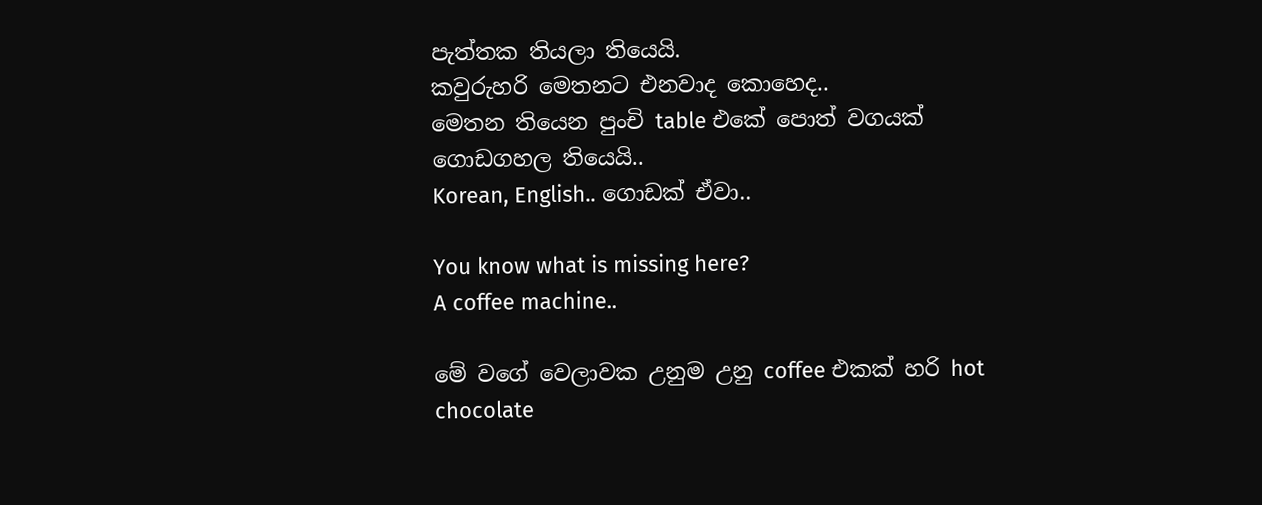පැත්තක තියලා තියෙයි.
කවුරුහරි මෙතනට එනවාද කොහෙද..
මෙතන තියෙන පුංචි table එකේ පොත් වගයක් ගොඩගහල තියෙයි..
Korean, English.. ගොඩක් ඒවා..

You know what is missing here?
A coffee machine..

මේ වගේ වෙලාවක උනුම උනු coffee එකක් හරි hot chocolate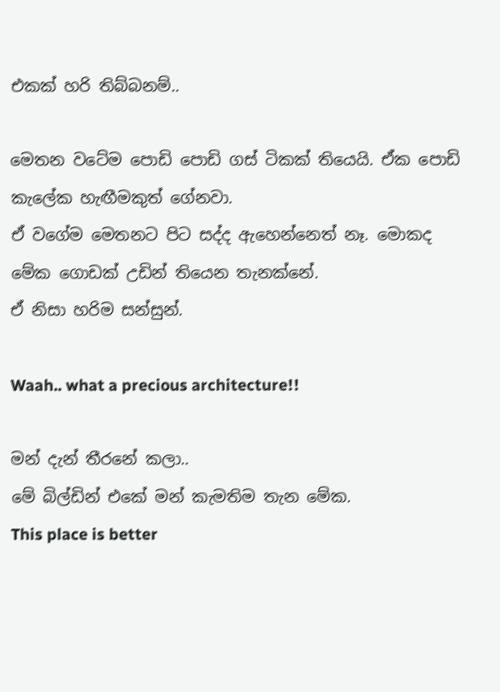එකක් හරි තිබ්බනම්..

මෙතන වටේම පොඩි පොඩි ගස් ටිකක් තියෙයි. ඒක පොඩි කැලේක හැඟීමකුත් ගේනවා.
ඒ වගේම මෙතනට පිට සද්ද ඇහෙන්නෙත් නෑ. මොකද මේක ගොඩක් උඩින් තියෙන තැනක්නේ.
ඒ නිසා හරිම සන්සුන්.

Waah.. what a precious architecture!!

මන් දැන් තීරනේ කලා..
මේ බිල්ඩින් එකේ මන් කැමතිම තැන මේක.
This place is better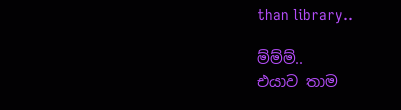than library..

ම්ම්ම්..
එයාව තාම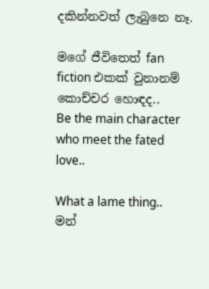දකින්නවත් ලැබුනෙ නෑ.

මගේ ජීවිතෙත් fan fiction එකක් වුනානම් කොච්චර හොඳද..
Be the main character who meet the fated love..

What a lame thing..
මන්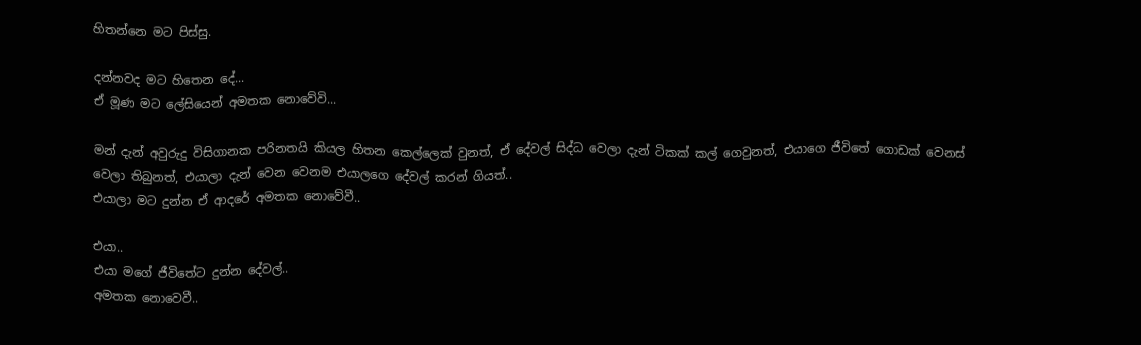හිතන්නෙ මට පිස්සු.

දන්නවද මට හිතෙන දේ...
ඒ මූණ මට ලේසියෙන් අමතක නොවේවි...

මන් දැන් අවුරුදු විසිගානක පරිනතයි කියල හිතන කෙල්ලෙක් වුනත්, ඒ දේවල් සිද්ධ වෙලා දැන් ටිකක් කල් ගෙවුනත්, එයාගෙ ජීවිතේ ගොඩක් වෙනස් වෙලා තිබුනත්, එයාලා දැන් වෙන වෙනම එයාලගෙ දේවල් කරන් ගියත්..
එයාලා මට දුන්න ඒ ආදරේ අමතක නොවේවී..

එයා..
එයා මගේ ජීවිතේට දුන්න දේවල්..
අමතක නොවෙවී..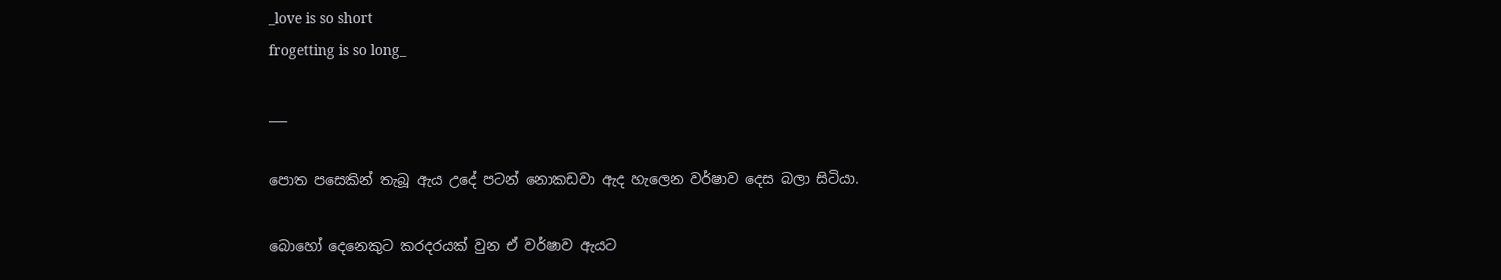_love is so short
frogetting is so long_

___

පොත පසෙකින් තැබූ ඇය උදේ පටන් නොකඩවා ඇද හැලෙන වර්ෂාව දෙස බලා සිටියා.

බොහෝ දෙනෙකුට කරදරයක් වුන ඒ වර්ෂාව ඇයට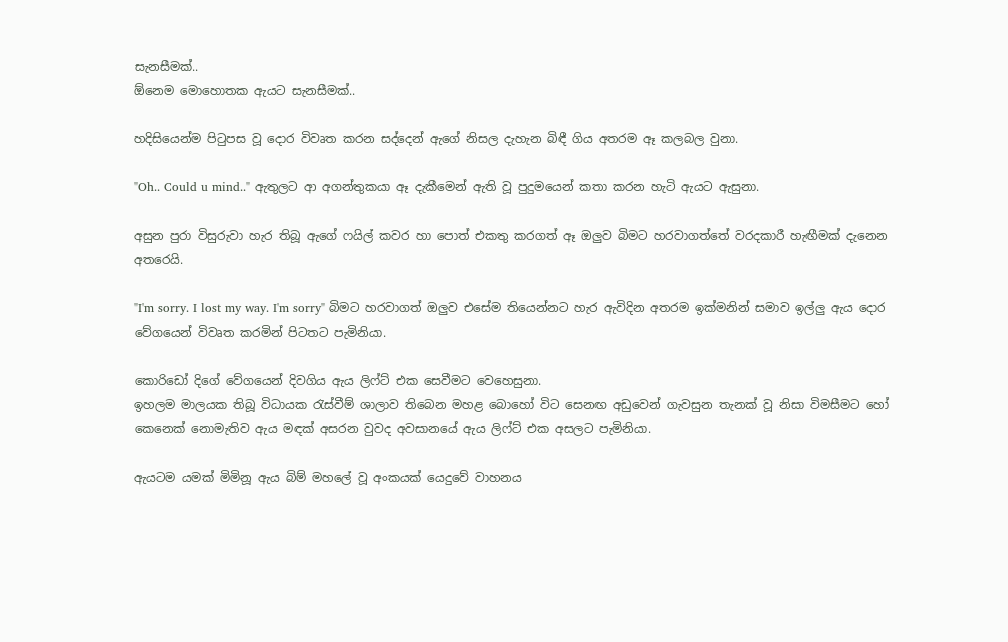සැනසීමක්..
ඕනෙම මොහොතක ඇයට සැනසීමක්..

හදිසියෙන්ම පිටුපස වූ දොර විවෘත කරන සද්දෙන් ඇගේ නිසල දැහැන බිඳී ගිය අතරම ඈ කලබල වුනා.

"Oh.. Could u mind.." ඇතුලට ආ අගන්තුකයා ඈ දැකීමෙන් ඇති වූ පුදුමයෙන් කතා කරන හැටි ඇයට ඇසුනා.

අසුන පුරා විසුරුවා හැර තිබූ ඇගේ ෆයිල් කවර හා පොත් එකතු කරගත් ඈ ඔලුව බිමට හරවාගත්තේ වරදකාරී හැඟීමක් දැනෙන අතරෙයි.

"I'm sorry. I lost my way. I'm sorry" බිමට හරවාගත් ඔලුව එසේම තියෙන්නට හැර ඇවිදින අතරම ඉක්මනින් සමාව ඉල්ලු ඇය දොර වේගයෙන් විවෘත කරමින් පිටතට පැමිනියා.

කොරිඩෝ දිගේ වේගයෙන් දිවගිය ඇය ලිෆ්ට් එක සෙවීමට වෙහෙසුනා.
ඉහලම මාලයක තිබූ විධායක රැස්වීම් ශාලාව තිබෙන මහළ බොහෝ විට සෙනඟ අඩුවෙන් ගැවසුන තැනක් වූ නිසා විමසීමට හෝ කෙනෙක් නොමැතිව ඇය මඳක් අසරන වුවද අවසානයේ ඇය ලිෆ්ට් එක අසලට පැමිනියා.

ඇයටම යමක් මිමිනූ ඇය බිම් මහලේ වූ අංකයක් යෙදුවේ වාහනය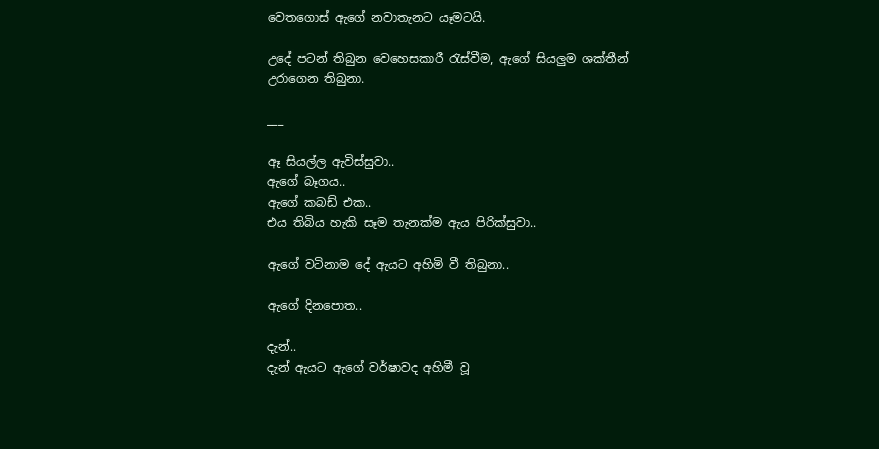වෙතගොස් ඇගේ නවාතැනට යෑමටයි.

උදේ පටන් තිබුන වෙහෙසකාරී රැස්වීම, ඇගේ සියලුම ශක්තීන් උරාගෙන තිබුනා.

___

ඈ සියල්ල ඇවිස්සුවා..
ඇගේ බෑගය..
ඇගේ කබඩ් එක..
එය තිබිය හැකි සෑම තැනක්ම ඇය පිරික්සුවා..

ඇගේ වටිනාම දේ ඇයට අහිමි වී තිබුනා..

ඇගේ දිනපොත..

දැන්..
දැන් ඇයට ඇගේ වර්ෂාවද අහිමී වූ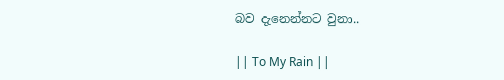බව දැනෙන්නට වුනා..

|| To My Rain ||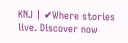KNJ | ✔Where stories live. Discover now